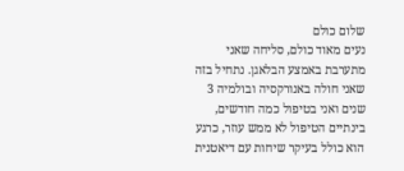שלום כולם
נעים מאוד כולם, סליחה שאני מתערבת באמצע הבלאגן. נתחיל בזה שאני חולה באנורקסיה ובולמיה 3 שנים ואני בטיפול כמה חודשים, בינתיים הטיפול לא ממש עוזר, כרגע הוא כולל בעיקר שיחות עם דיאטנית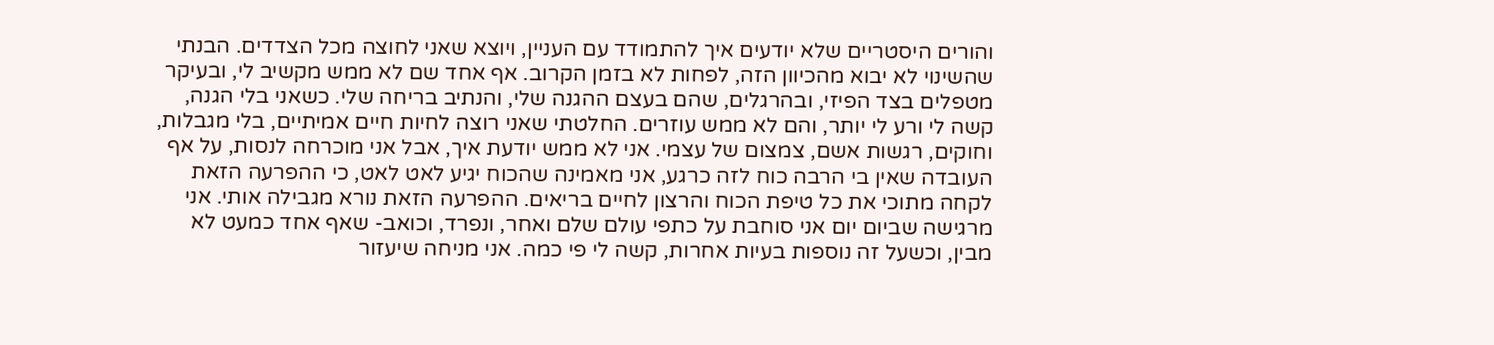והורים היסטריים שלא יודעים איך להתמודד עם העניין, ויוצא שאני לחוצה מכל הצדדים. הבנתי שהשינוי לא יבוא מהכיוון הזה, לפחות לא בזמן הקרוב. אף אחד שם לא ממש מקשיב לי, ובעיקר מטפלים בצד הפיזי, ובהרגלים, שהם בעצם ההגנה שלי, והנתיב בריחה שלי. כשאני בלי הגנה, קשה לי ורע לי יותר, והם לא ממש עוזרים. החלטתי שאני רוצה לחיות חיים אמיתיים, בלי מגבלות, וחוקים, רגשות אשם, צמצום של עצמי. אני לא ממש יודעת איך, אבל אני מוכרחה לנסות, על אף העובדה שאין בי הרבה כוח לזה כרגע, אני מאמינה שהכוח יגיע לאט לאט, כי ההפרעה הזאת לקחה מתוכי את כל טיפת הכוח והרצון לחיים בריאים. ההפרעה הזאת נורא מגבילה אותי. אני מרגישה שביום יום אני סוחבת על כתפי עולם שלם ואחר, ונפרד, וכואב- שאף אחד כמעט לא מבין, וכשעל זה נוספות בעיות אחרות, קשה לי פי כמה. אני מניחה שיעזור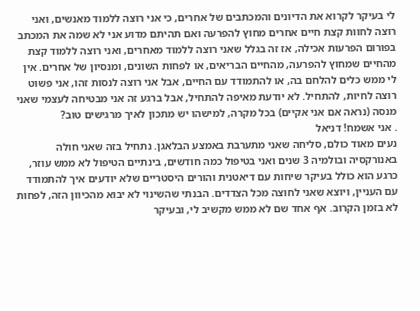לי בעיקר לקרוא את הדיונים והמכתבים של אחרים, כי אני רוצה ללמוד מאנשים, ואני רוצה לחוות קצת חיים אחרים מחוץ להפרעה ואם תהיתם מדוע אני לא שמה את המכתב בפורום הפרעות אכילה, אז זה בגלל שאני רוצה ללמוד מאחרים, ואני רוצה ללמוד קצת מהחיים שמחוץ להפרעה, מהחיים הבריאים, או לפחות השונים, ומנסיון של אחרים. אין לי ממש כלים להלחם בה, או להתמודד עם החיים, אבל אני רוצה לנסות זהו, אני פשוט רוצה לחיות, להתחיל. לא יודעת מאיפה להתחיל, אבל ברגע זה אני מבטיחה לעצמי שאני מנסה (נראה אם אני אקיים) בכל מקרה, למישהו יש מתכון לאיך מרגישים טוב?
. אני אשמח! דניאל
נעים מאוד כולם, סליחה שאני מתערבת באמצע הבלאגן. נתחיל בזה שאני חולה באנורקסיה ובולמיה 3 שנים ואני בטיפול כמה חודשים, בינתיים הטיפול לא ממש עוזר, כרגע הוא כולל בעיקר שיחות עם דיאטנית והורים היסטריים שלא יודעים איך להתמודד עם העניין, ויוצא שאני לחוצה מכל הצדדים. הבנתי שהשינוי לא יבוא מהכיוון הזה, לפחות לא בזמן הקרוב. אף אחד שם לא ממש מקשיב לי, ובעיקר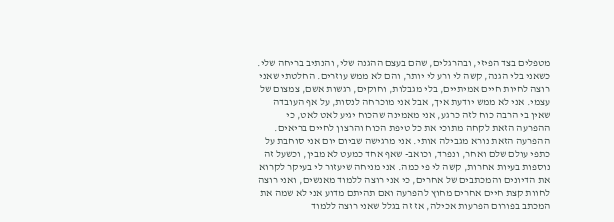מטפלים בצד הפיזי, ובהרגלים, שהם בעצם ההגנה שלי, והנתיב בריחה שלי. כשאני בלי הגנה, קשה לי ורע לי יותר, והם לא ממש עוזרים. החלטתי שאני רוצה לחיות חיים אמיתיים, בלי מגבלות, וחוקים, רגשות אשם, צמצום של עצמי. אני לא ממש יודעת איך, אבל אני מוכרחה לנסות, על אף העובדה שאין בי הרבה כוח לזה כרגע, אני מאמינה שהכוח יגיע לאט לאט, כי ההפרעה הזאת לקחה מתוכי את כל טיפת הכוח והרצון לחיים בריאים. ההפרעה הזאת נורא מגבילה אותי. אני מרגישה שביום יום אני סוחבת על כתפי עולם שלם ואחר, ונפרד, וכואב- שאף אחד כמעט לא מבין, וכשעל זה נוספות בעיות אחרות, קשה לי פי כמה. אני מניחה שיעזור לי בעיקר לקרוא את הדיונים והמכתבים של אחרים, כי אני רוצה ללמוד מאנשים, ואני רוצה לחוות קצת חיים אחרים מחוץ להפרעה ואם תהיתם מדוע אני לא שמה את המכתב בפורום הפרעות אכילה, אז זה בגלל שאני רוצה ללמוד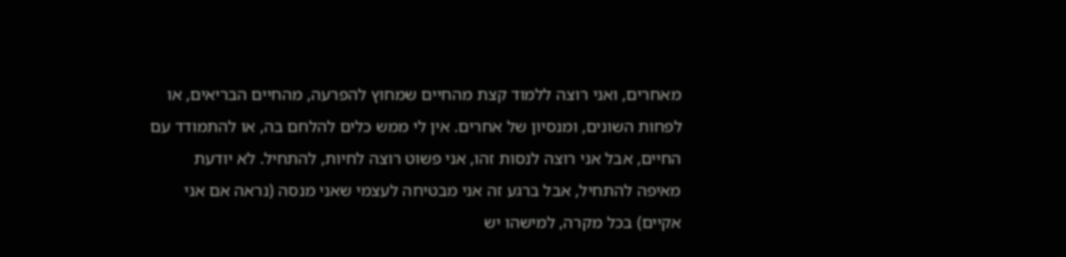מאחרים, ואני רוצה ללמוד קצת מהחיים שמחוץ להפרעה, מהחיים הבריאים, או לפחות השונים, ומנסיון של אחרים. אין לי ממש כלים להלחם בה, או להתמודד עם החיים, אבל אני רוצה לנסות זהו, אני פשוט רוצה לחיות, להתחיל. לא יודעת מאיפה להתחיל, אבל ברגע זה אני מבטיחה לעצמי שאני מנסה (נראה אם אני אקיים) בכל מקרה, למישהו יש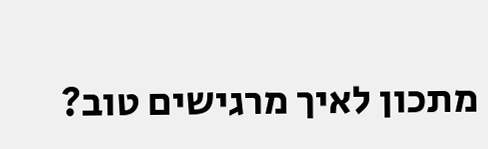מתכון לאיך מרגישים טוב?